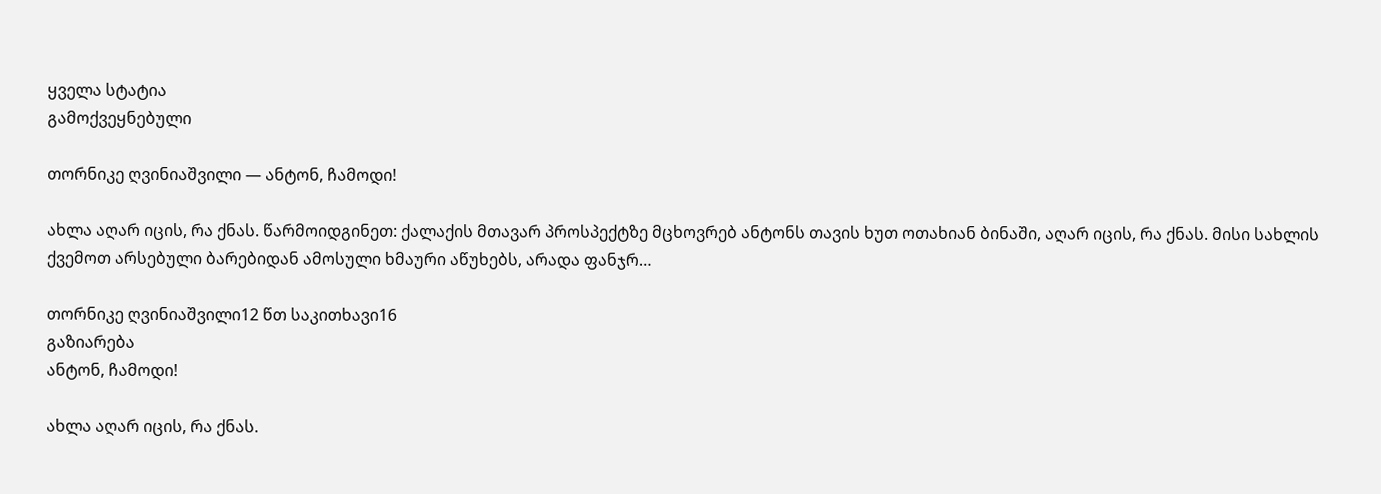ყველა სტატია
გამოქვეყნებული

თორნიკე ღვინიაშვილი — ანტონ, ჩამოდი!

ახლა აღარ იცის, რა ქნას. წარმოიდგინეთ: ქალაქის მთავარ პროსპექტზე მცხოვრებ ანტონს თავის ხუთ ოთახიან ბინაში, აღარ იცის, რა ქნას. მისი სახლის ქვემოთ არსებული ბარებიდან ამოსული ხმაური აწუხებს, არადა ფანჯრ…

თორნიკე ღვინიაშვილი12 წთ საკითხავი16
გაზიარება
ანტონ, ჩამოდი!

ახლა აღარ იცის, რა ქნას.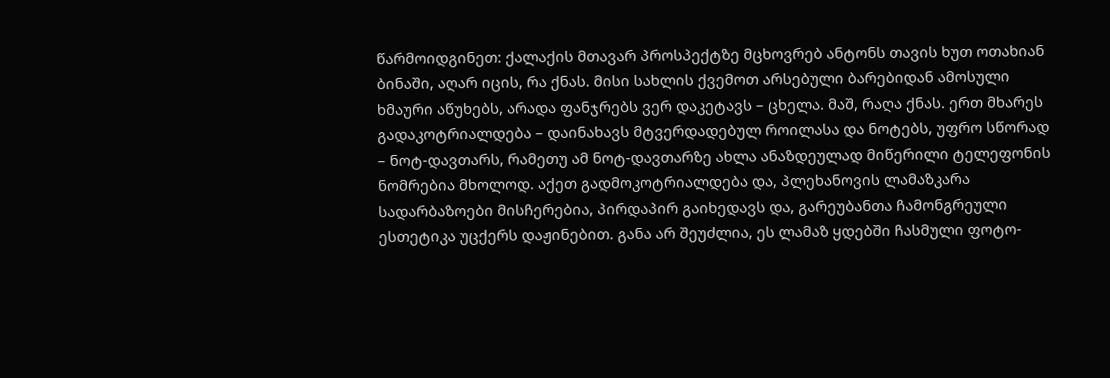წარმოიდგინეთ: ქალაქის მთავარ პროსპექტზე მცხოვრებ ანტონს თავის ხუთ ოთახიან ბინაში, აღარ იცის, რა ქნას. მისი სახლის ქვემოთ არსებული ბარებიდან ამოსული ხმაური აწუხებს, არადა ფანჯრებს ვერ დაკეტავს – ცხელა. მაშ, რაღა ქნას. ერთ მხარეს გადაკოტრიალდება – დაინახავს მტვერდადებულ როილასა და ნოტებს, უფრო სწორად – ნოტ-დავთარს, რამეთუ ამ ნოტ-დავთარზე ახლა ანაზდეულად მიწერილი ტელეფონის ნომრებია მხოლოდ. აქეთ გადმოკოტრიალდება და, პლეხანოვის ლამაზკარა სადარბაზოები მისჩერებია, პირდაპირ გაიხედავს და, გარეუბანთა ჩამონგრეული ესთეტიკა უცქერს დაჟინებით. განა არ შეუძლია, ეს ლამაზ ყდებში ჩასმული ფოტო-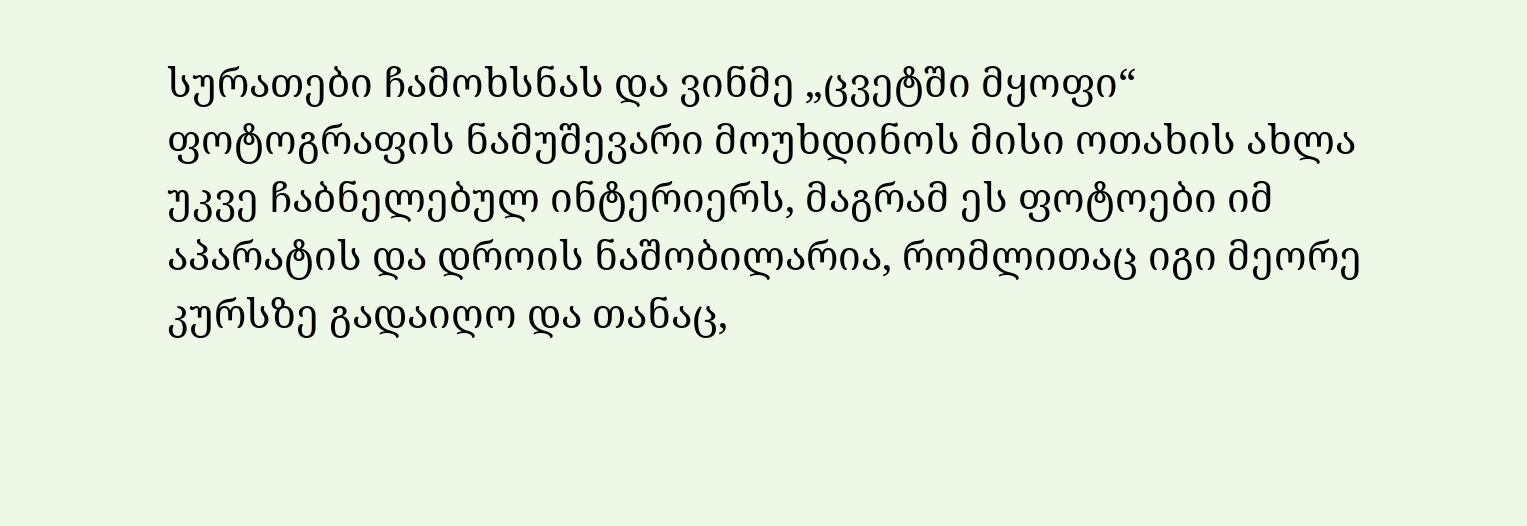სურათები ჩამოხსნას და ვინმე „ცვეტში მყოფი“ ფოტოგრაფის ნამუშევარი მოუხდინოს მისი ოთახის ახლა უკვე ჩაბნელებულ ინტერიერს, მაგრამ ეს ფოტოები იმ აპარატის და დროის ნაშობილარია, რომლითაც იგი მეორე კურსზე გადაიღო და თანაც,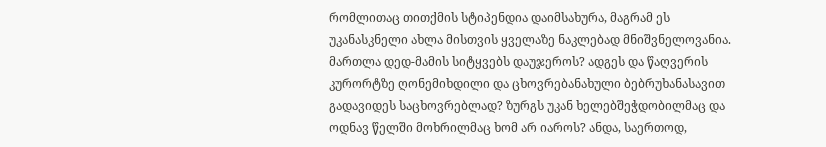რომლითაც თითქმის სტიპენდია დაიმსახურა, მაგრამ ეს უკანასკნელი ახლა მისთვის ყველაზე ნაკლებად მნიშვნელოვანია. მართლა დედ-მამის სიტყვებს დაუჯეროს? ადგეს და წაღვერის კურორტზე ღონემიხდილი და ცხოვრებანახული ბებრუხანასავით გადავიდეს საცხოვრებლად? ზურგს უკან ხელებშეჭდობილმაც და ოდნავ წელში მოხრილმაც ხომ არ იაროს? ანდა, საერთოდ,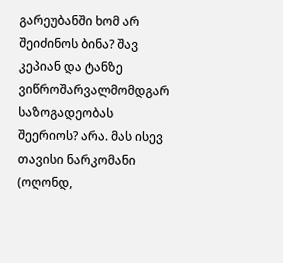გარეუბანში ხომ არ შეიძინოს ბინა? შავ კეპიან და ტანზე ვიწროშარვალმომდგარ საზოგადეობას შეერიოს? არა. მას ისევ თავისი ნარკომანი (ოღონდ,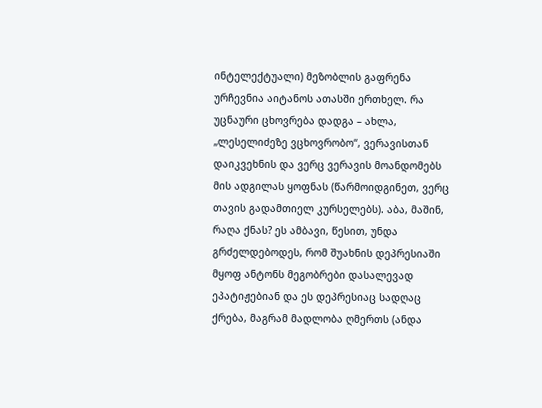ინტელექტუალი) მეზობლის გაფრენა ურჩევნია აიტანოს ათასში ერთხელ. რა უცნაური ცხოვრება დადგა – ახლა, „ლესელიძეზე ვცხოვრობო“, ვერავისთან დაიკვეხნის და ვერც ვერავის მოანდომებს მის ადგილას ყოფნას (წარმოიდგინეთ, ვერც თავის გადამთიელ კურსელებს). აბა, მაშინ, რაღა ქნას? ეს ამბავი, წესით, უნდა გრძელდებოდეს, რომ შუახნის დეპრესიაში მყოფ ანტონს მეგობრები დასალევად ეპატიჟებიან და ეს დეპრესიაც სადღაც ქრება, მაგრამ მადლობა ღმერთს (ანდა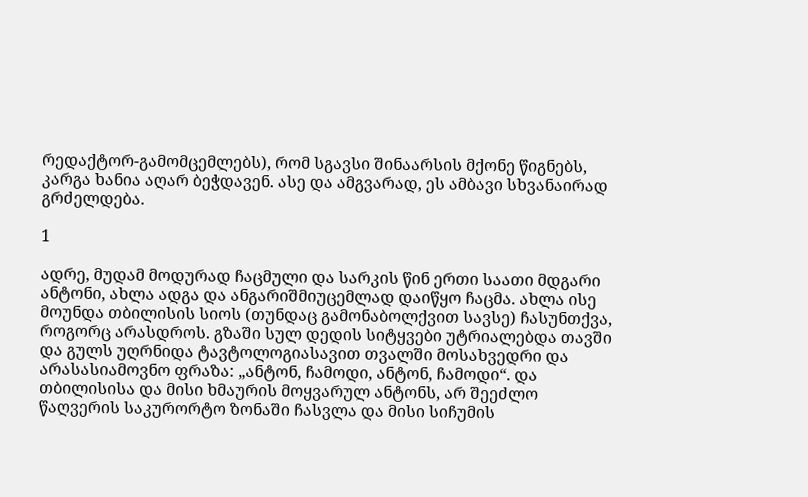რედაქტორ-გამომცემლებს), რომ სგავსი შინაარსის მქონე წიგნებს, კარგა ხანია აღარ ბეჭდავენ. ასე და ამგვარად, ეს ამბავი სხვანაირად გრძელდება.

1

ადრე, მუდამ მოდურად ჩაცმული და სარკის წინ ერთი საათი მდგარი ანტონი, ახლა ადგა და ანგარიშმიუცემლად დაიწყო ჩაცმა. ახლა ისე მოუნდა თბილისის სიოს (თუნდაც გამონაბოლქვით სავსე) ჩასუნთქვა, როგორც არასდროს. გზაში სულ დედის სიტყვები უტრიალებდა თავში და გულს უღრნიდა ტავტოლოგიასავით თვალში მოსახვედრი და არასასიამოვნო ფრაზა: „ანტონ, ჩამოდი, ანტონ, ჩამოდი“. და თბილისისა და მისი ხმაურის მოყვარულ ანტონს, არ შეეძლო წაღვერის საკურორტო ზონაში ჩასვლა და მისი სიჩუმის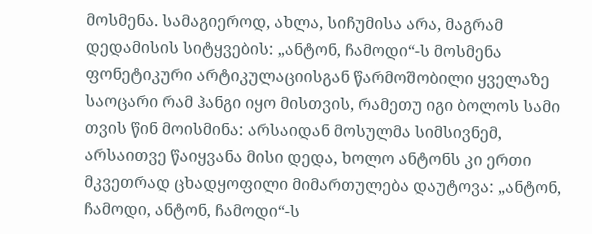მოსმენა. სამაგიეროდ, ახლა, სიჩუმისა არა, მაგრამ დედამისის სიტყვების: „ანტონ, ჩამოდი“-ს მოსმენა ფონეტიკური არტიკულაციისგან წარმოშობილი ყველაზე საოცარი რამ ჰანგი იყო მისთვის, რამეთუ იგი ბოლოს სამი თვის წინ მოისმინა: არსაიდან მოსულმა სიმსივნემ, არსაითვე წაიყვანა მისი დედა, ხოლო ანტონს კი ერთი მკვეთრად ცხადყოფილი მიმართულება დაუტოვა: „ანტონ, ჩამოდი, ანტონ, ჩამოდი“-ს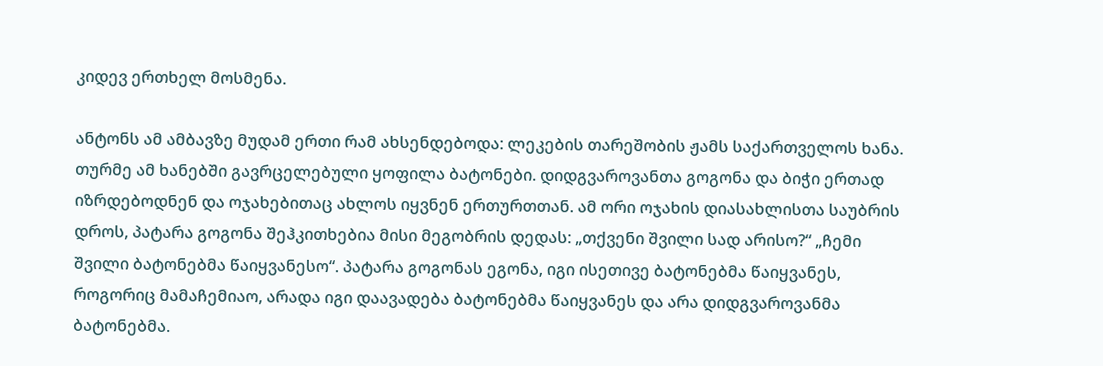კიდევ ერთხელ მოსმენა.

ანტონს ამ ამბავზე მუდამ ერთი რამ ახსენდებოდა: ლეკების თარეშობის ჟამს საქართველოს ხანა. თურმე ამ ხანებში გავრცელებული ყოფილა ბატონები. დიდგვაროვანთა გოგონა და ბიჭი ერთად იზრდებოდნენ და ოჯახებითაც ახლოს იყვნენ ერთურთთან. ამ ორი ოჯახის დიასახლისთა საუბრის დროს, პატარა გოგონა შეჰკითხებია მისი მეგობრის დედას: „თქვენი შვილი სად არისო?“ „ჩემი შვილი ბატონებმა წაიყვანესო“. პატარა გოგონას ეგონა, იგი ისეთივე ბატონებმა წაიყვანეს, როგორიც მამაჩემიაო, არადა იგი დაავადება ბატონებმა წაიყვანეს და არა დიდგვაროვანმა ბატონებმა.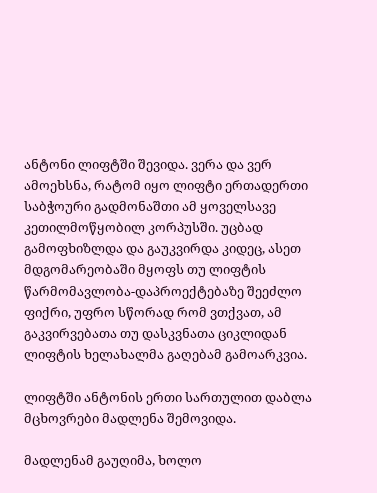ანტონი ლიფტში შევიდა. ვერა და ვერ ამოეხსნა, რატომ იყო ლიფტი ერთადერთი საბჭოური გადმონაშთი ამ ყოველსავე კეთილმოწყობილ კორპუსში. უცბად გამოფხიზლდა და გაუკვირდა კიდეც, ასეთ მდგომარეობაში მყოფს თუ ლიფტის წარმომავლობა-დაპროექტებაზე შეეძლო ფიქრი, უფრო სწორად რომ ვთქვათ, ამ გაკვირვებათა თუ დასკვნათა ციკლიდან ლიფტის ხელახალმა გაღებამ გამოარკვია.

ლიფტში ანტონის ერთი სართულით დაბლა მცხოვრები მადლენა შემოვიდა.

მადლენამ გაუღიმა, ხოლო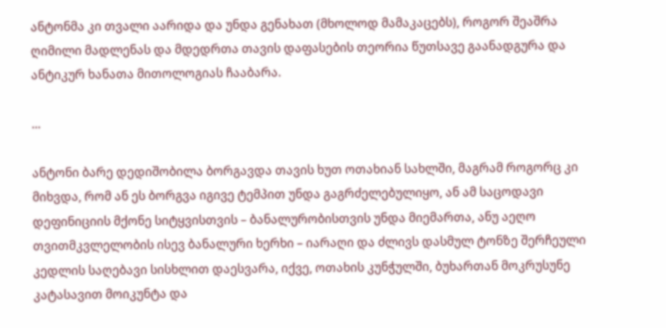ანტონმა კი თვალი აარიდა და უნდა გენახათ (მხოლოდ მამაკაცებს), როგორ შეაშრა ღიმილი მადლენას და მდედრთა თავის დაფასების თეორია წუთსავე გაანადგურა და ანტიკურ ხანათა მითოლოგიას ჩააბარა.

...

ანტონი ბარე დედიშობილა ბორგავდა თავის ხუთ ოთახიან სახლში, მაგრამ როგორც კი მიხვდა, რომ ან ეს ბორგვა იგივე ტემპით უნდა გაგრძელებულიყო, ან ამ საცოდავი დეფინიციის მქონე სიტყვისთვის – ბანალურობისთვის უნდა მიემართა, ანუ აეღო თვითმკვლელობის ისევ ბანალური ხერხი – იარაღი და ძლივს დასმულ ტონზე შერჩეული კედლის საღებავი სისხლით დაესვარა, იქვე, ოთახის კუნჭულში, ბუხართან მოკრუსუნე კატასავით მოიკუნტა და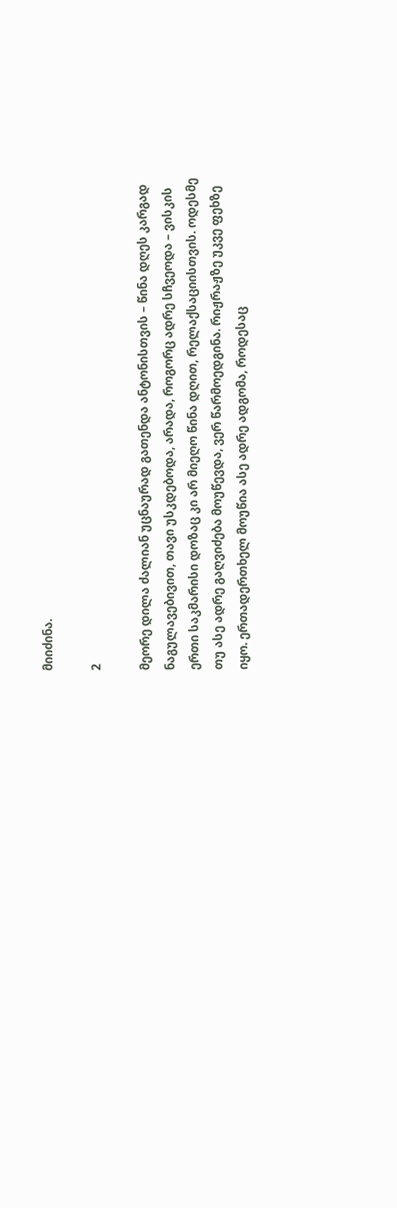მიიძინა.

2

მეორე დილა ძალიან უცნაურად გათენდა ანტონისთვის – წინა დღეს კარგად ნაგულავებივით, თავი უსკდებოდა, არადა, როგორც ადრე სჩვეოდა – ვისკის ერთი საკმარისი დოზაც კი არ მიეღო წინა დღით, რელაქსაციისთვის. ოდესმე თუ ასე ადრე გაღვიძება მოუწევდა, ვერ წარმოედგინა. რიჟრაჟზე უკვე ფეხზე იყო. ერთადერთხელ მოუწია ასე ადრე ადგომა, როდესაც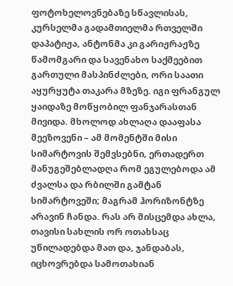ფოტოხელოვნებაზე სწავლისას, კურსელმა გადამთიელმა რთველში დაპატიჟა, ანტონმა კი გარიჟრაჟზე წამომგარი და სავენახო საქმეებით გართული მასპინძლები, ორი საათი აყურყუტა თაკარა მზეზე. იგი ფრანგულ ყაიდაზე მოწყობილ ფანჯარასთან მივიდა. მხოლოდ ახლაღა დააფასა მეეზოვენი – ამ მომენტში მისი სიმარტოვის შემვსებნი, ერთადერთ მანუგეშებლადღა რომ ეგულებოდა ამ ძვალსა და რბილში გამტან სიმარტოვეში; მაგრამ ჰორიზონტზე არავინ ჩანდა. რას არ მისცემდა ახლა, თავისი სახლის ორ ოთახსაც უწილადებდა მათ და, ჯანდაბას, იცხოვრებდა სამოთახიან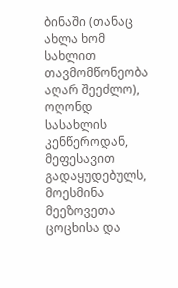ბინაში (თანაც ახლა ხომ სახლით თავმომწონეობა აღარ შეეძლო), ოღონდ სასახლის კენწეროდან, მეფესავით გადაყუდებულს, მოესმინა მეეზოვეთა ცოცხისა და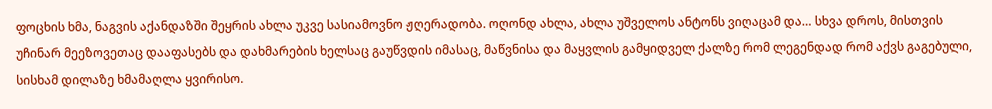ფოცხის ხმა, ნაგვის აქანდაზში შეყრის ახლა უკვე სასიამოვნო ჟღერადობა. ოღონდ ახლა, ახლა უშველოს ანტონს ვიღაცამ და… სხვა დროს, მისთვის უჩინარ მეეზოვეთაც დააფასებს და დახმარების ხელსაც გაუწვდის იმასაც, მაწვნისა და მაყვლის გამყიდველ ქალზე რომ ლეგენდად რომ აქვს გაგებული, სისხამ დილაზე ხმამაღლა ყვირისო.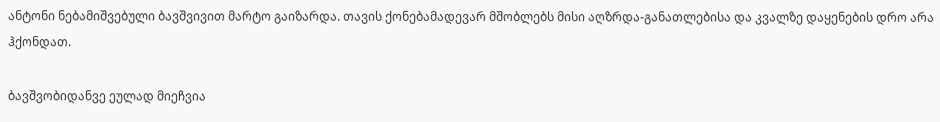ანტონი ნებამიშვებული ბავშვივით მარტო გაიზარდა. თავის ქონებამადევარ მშობლებს მისი აღზრდა-განათლებისა და კვალზე დაყენების დრო არა ჰქონდათ.

ბავშვობიდანვე ეულად მიეჩვია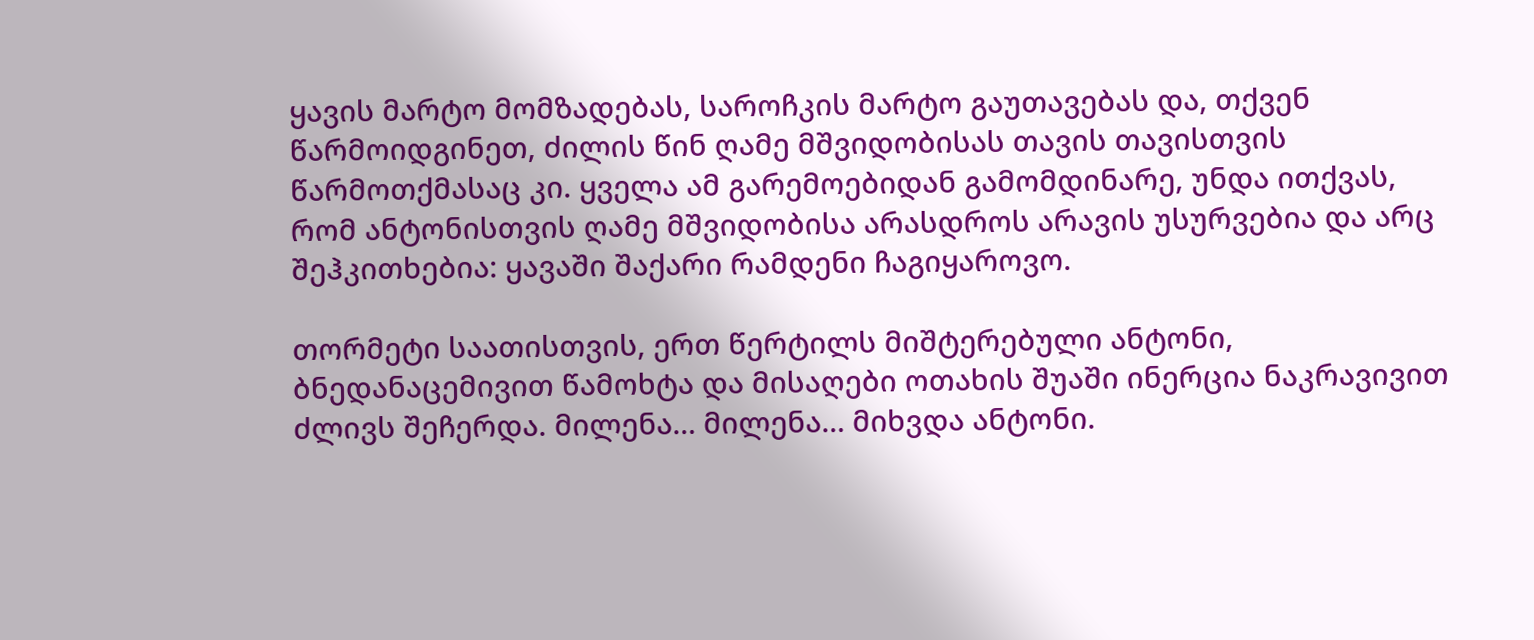ყავის მარტო მომზადებას, საროჩკის მარტო გაუთავებას და, თქვენ წარმოიდგინეთ, ძილის წინ ღამე მშვიდობისას თავის თავისთვის წარმოთქმასაც კი. ყველა ამ გარემოებიდან გამომდინარე, უნდა ითქვას, რომ ანტონისთვის ღამე მშვიდობისა არასდროს არავის უსურვებია და არც შეჰკითხებია: ყავაში შაქარი რამდენი ჩაგიყაროვო.

თორმეტი საათისთვის, ერთ წერტილს მიშტერებული ანტონი, ბნედანაცემივით წამოხტა და მისაღები ოთახის შუაში ინერცია ნაკრავივით ძლივს შეჩერდა. მილენა… მილენა… მიხვდა ანტონი.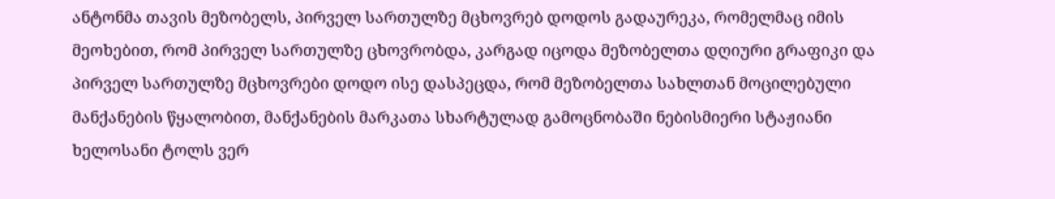ანტონმა თავის მეზობელს, პირველ სართულზე მცხოვრებ დოდოს გადაურეკა, რომელმაც იმის მეოხებით, რომ პირველ სართულზე ცხოვრობდა, კარგად იცოდა მეზობელთა დღიური გრაფიკი და პირველ სართულზე მცხოვრები დოდო ისე დასპეცდა, რომ მეზობელთა სახლთან მოცილებული მანქანების წყალობით, მანქანების მარკათა სხარტულად გამოცნობაში ნებისმიერი სტაჟიანი ხელოსანი ტოლს ვერ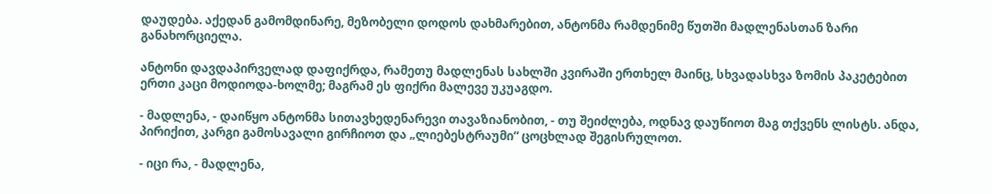დაუდება. აქედან გამომდინარე, მეზობელი დოდოს დახმარებით, ანტონმა რამდენიმე წუთში მადლენასთან ზარი განახორციელა.

ანტონი დავდაპირველად დაფიქრდა, რამეთუ მადლენას სახლში კვირაში ერთხელ მაინც, სხვადასხვა ზომის პაკეტებით ერთი კაცი მოდიოდა-ხოლმე; მაგრამ ეს ფიქრი მალევე უკუაგდო.

- მადლენა, - დაიწყო ანტონმა სითავხედენარევი თავაზიანობით, - თუ შეიძლება, ოდნავ დაუწიოთ მაგ თქვენს ლისტს. ანდა, პირიქით, კარგი გამოსავალი გირჩიოთ და „ლიებესტრაუმი“ ცოცხლად შეგისრულოთ.

- იცი რა, - მადლენა,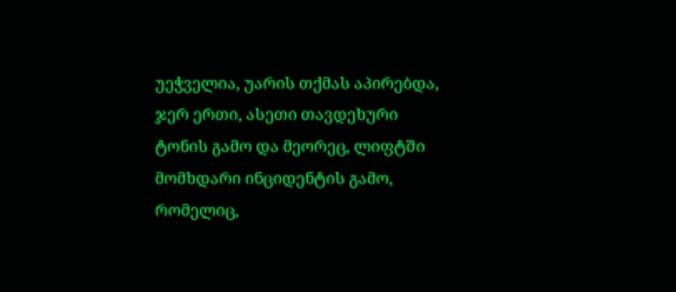უეჭველია, უარის თქმას აპირებდა, ჯერ ერთი, ასეთი თავდეხური ტონის გამო და მეორეც, ლიფტში მომხდარი ინციდენტის გამო, რომელიც,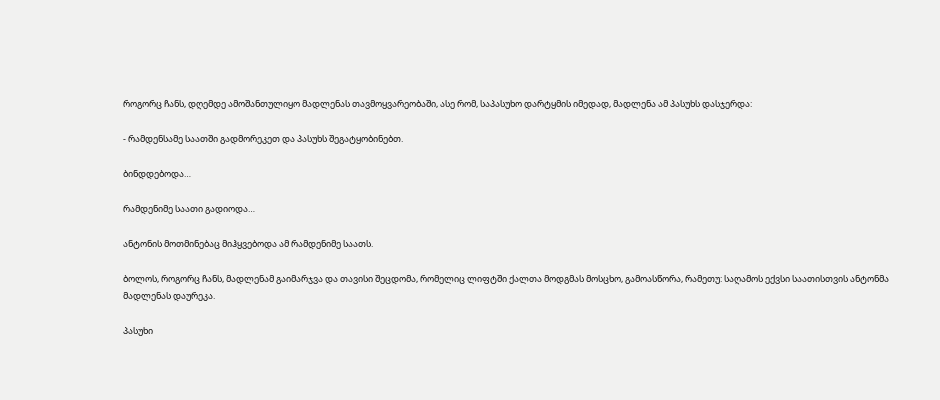როგორც ჩანს, დღემდე ამოშანთულიყო მადლენას თავმოყვარეობაში, ასე რომ, საპასუხო დარტყმის იმედად, მადლენა ამ პასუხს დასჯერდა:

- რამდენსამე საათში გადმორეკეთ და პასუხს შეგატყობინებთ.

ბინდდებოდა…

რამდენიმე საათი გადიოდა…

ანტონის მოთმინებაც მიჰყვებოდა ამ რამდენიმე საათს.

ბოლოს, როგორც ჩანს, მადლენამ გაიმარჯვა და თავისი შეცდომა, რომელიც ლიფტში ქალთა მოდგმას მოსცხო, გამოასწორა, რამეთუ: საღამოს ექვსი საათისთვის ანტონმა მადლენას დაურეკა.

პასუხი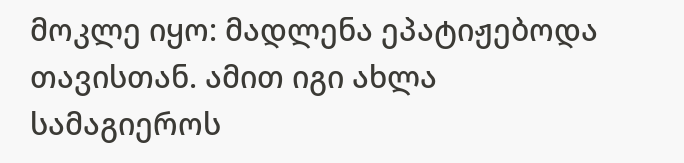მოკლე იყო: მადლენა ეპატიჟებოდა თავისთან. ამით იგი ახლა სამაგიეროს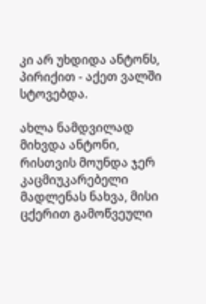კი არ უხდიდა ანტონს, პირიქით - აქეთ ვალში სტოვებდა.

ახლა ნამდვილად მიხვდა ანტონი, რისთვის მოუნდა ჯერ კაცმიუკარებელი მადლენას ნახვა, მისი ცქერით გამოწვეული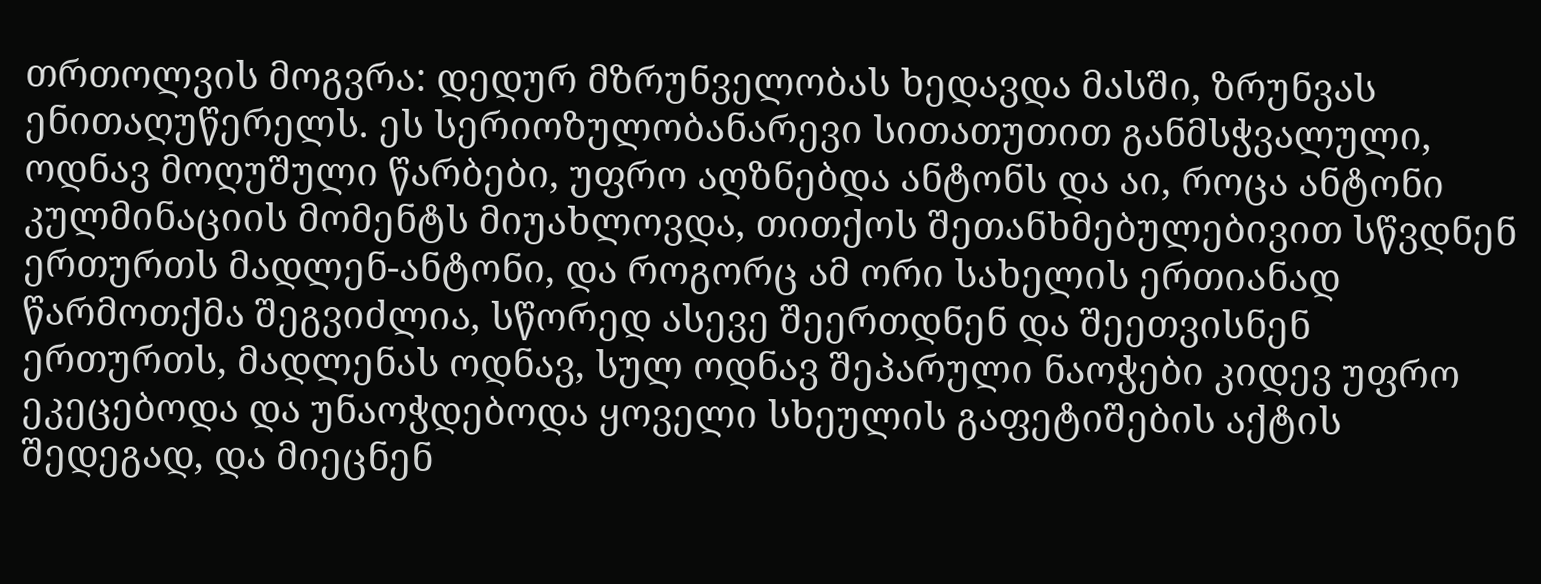თრთოლვის მოგვრა: დედურ მზრუნველობას ხედავდა მასში, ზრუნვას ენითაღუწერელს. ეს სერიოზულობანარევი სითათუთით განმსჭვალული, ოდნავ მოღუშული წარბები, უფრო აღზნებდა ანტონს და აი, როცა ანტონი კულმინაციის მომენტს მიუახლოვდა, თითქოს შეთანხმებულებივით სწვდნენ ერთურთს მადლენ-ანტონი, და როგორც ამ ორი სახელის ერთიანად წარმოთქმა შეგვიძლია, სწორედ ასევე შეერთდნენ და შეეთვისნენ ერთურთს, მადლენას ოდნავ, სულ ოდნავ შეპარული ნაოჭები კიდევ უფრო ეკეცებოდა და უნაოჭდებოდა ყოველი სხეულის გაფეტიშების აქტის შედეგად, და მიეცნენ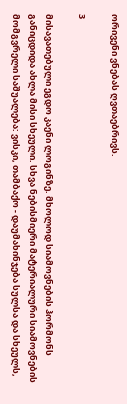ორივენი ვნებას ღვთაებრივს.

3

მისავათებული ეგდო კაენი ლოგინზე. მხოლოდ სიამოვნების ჰორმონს განიცდიდა ახლა მისი სხეული. სხვა ნებისმიერი მატერიალური სიამოვნების მომგვრელი საშუალება: ვისკი, თამბაქო - დაუმახინჯება სულსა და სხეულს,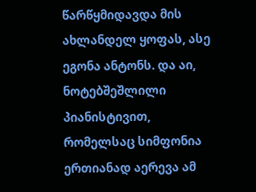წარწყმიდავდა მის ახლანდელ ყოფას, ასე ეგონა ანტონს. და აი, ნოტებშეშლილი პიანისტივით, რომელსაც სიმფონია ერთიანად აერევა ამ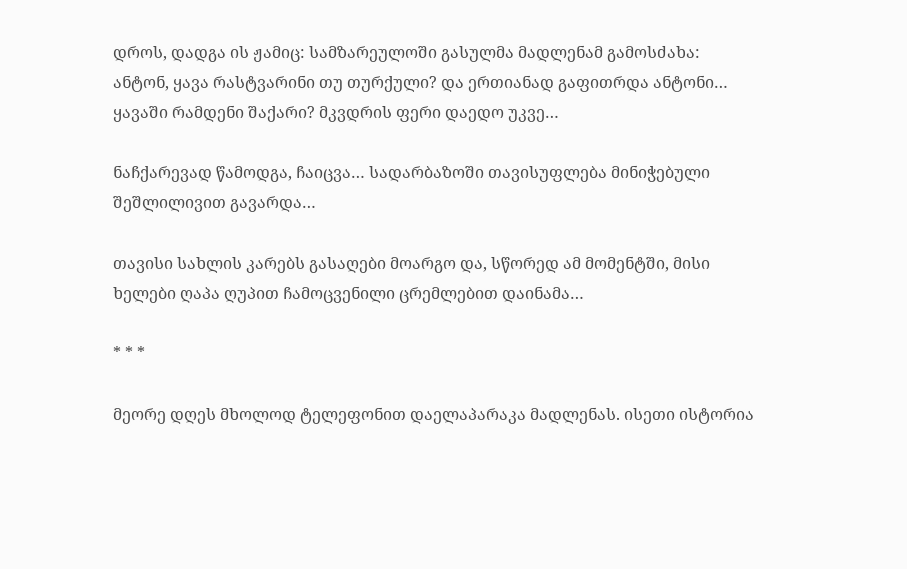დროს, დადგა ის ჟამიც: სამზარეულოში გასულმა მადლენამ გამოსძახა: ანტონ, ყავა რასტვარინი თუ თურქული? და ერთიანად გაფითრდა ანტონი… ყავაში რამდენი შაქარი? მკვდრის ფერი დაედო უკვე…

ნაჩქარევად წამოდგა, ჩაიცვა… სადარბაზოში თავისუფლება მინიჭებული შეშლილივით გავარდა…

თავისი სახლის კარებს გასაღები მოარგო და, სწორედ ამ მომენტში, მისი ხელები ღაპა ღუპით ჩამოცვენილი ცრემლებით დაინამა…

* * *

მეორე დღეს მხოლოდ ტელეფონით დაელაპარაკა მადლენას. ისეთი ისტორია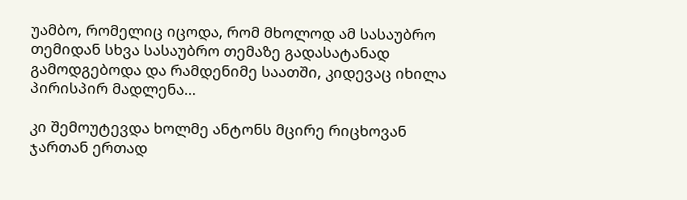უამბო, რომელიც იცოდა, რომ მხოლოდ ამ სასაუბრო თემიდან სხვა სასაუბრო თემაზე გადასატანად გამოდგებოდა და რამდენიმე საათში, კიდევაც იხილა პირისპირ მადლენა…

კი შემოუტევდა ხოლმე ანტონს მცირე რიცხოვან ჯართან ერთად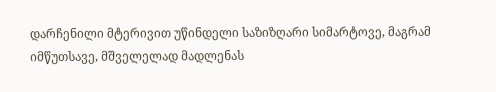დარჩენილი მტერივით უწინდელი საზიზღარი სიმარტოვე, მაგრამ იმწუთსავე, მშველელად მადლენას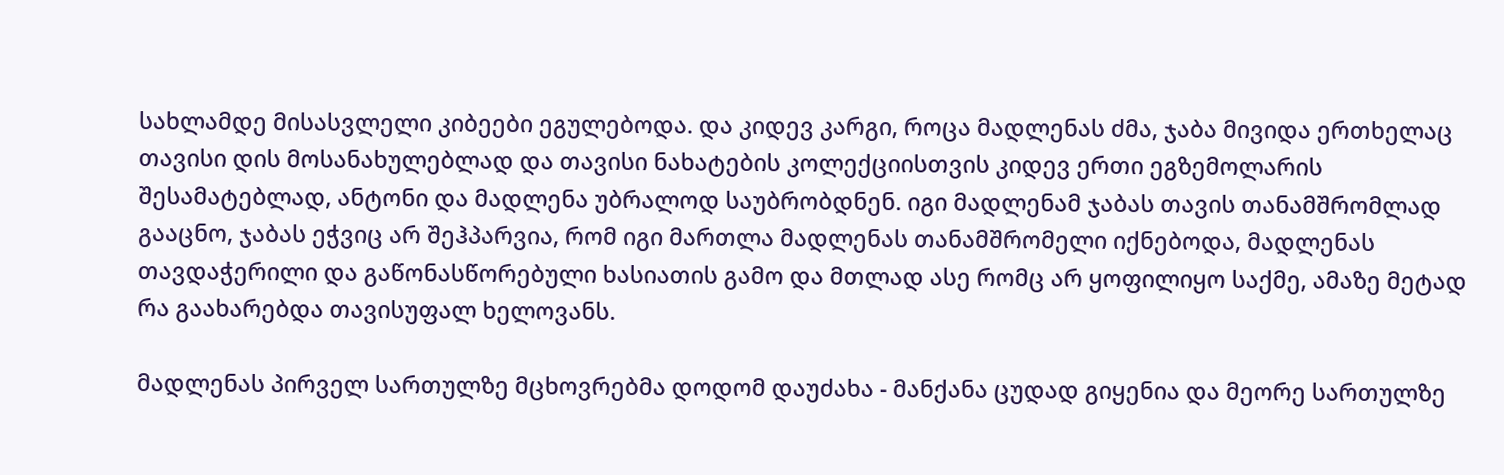სახლამდე მისასვლელი კიბეები ეგულებოდა. და კიდევ კარგი, როცა მადლენას ძმა, ჯაბა მივიდა ერთხელაც თავისი დის მოსანახულებლად და თავისი ნახატების კოლექციისთვის კიდევ ერთი ეგზემოლარის შესამატებლად, ანტონი და მადლენა უბრალოდ საუბრობდნენ. იგი მადლენამ ჯაბას თავის თანამშრომლად გააცნო, ჯაბას ეჭვიც არ შეჰპარვია, რომ იგი მართლა მადლენას თანამშრომელი იქნებოდა, მადლენას თავდაჭერილი და გაწონასწორებული ხასიათის გამო და მთლად ასე რომც არ ყოფილიყო საქმე, ამაზე მეტად რა გაახარებდა თავისუფალ ხელოვანს.

მადლენას პირველ სართულზე მცხოვრებმა დოდომ დაუძახა - მანქანა ცუდად გიყენია და მეორე სართულზე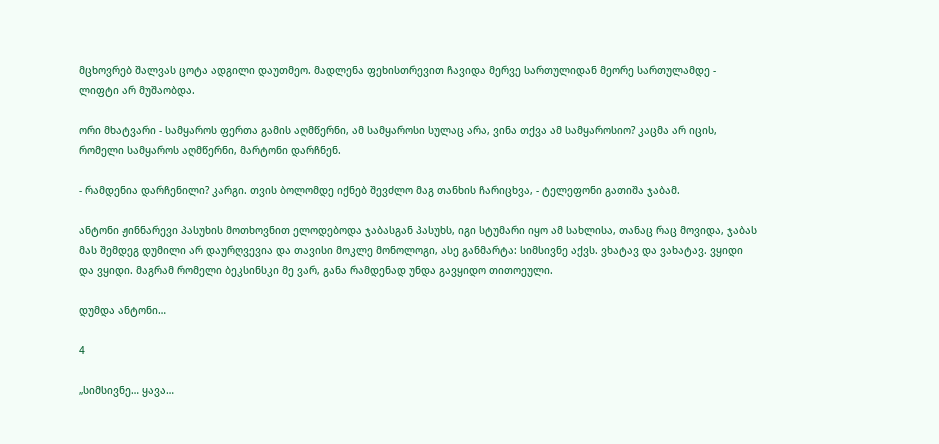მცხოვრებ შალვას ცოტა ადგილი დაუთმეო. მადლენა ფეხისთრევით ჩავიდა მერვე სართულიდან მეორე სართულამდე - ლიფტი არ მუშაობდა.

ორი მხატვარი - სამყაროს ფერთა გამის აღმწერნი, ამ სამყაროსი სულაც არა, ვინა თქვა ამ სამყაროსიო? კაცმა არ იცის, რომელი სამყაროს აღმწერნი, მარტონი დარჩნენ.

- რამდენია დარჩენილი? კარგი. თვის ბოლომდე იქნებ შევძლო მაგ თანხის ჩარიცხვა, - ტელეფონი გათიშა ჯაბამ.

ანტონი ჟინნარევი პასუხის მოთხოვნით ელოდებოდა ჯაბასგან პასუხს, იგი სტუმარი იყო ამ სახლისა, თანაც რაც მოვიდა, ჯაბას მას შემდეგ დუმილი არ დაურღვევია და თავისი მოკლე მონოლოგი, ასე განმარტა: სიმსივნე აქვს. ვხატავ და ვახატავ. ვყიდი და ვყიდი. მაგრამ რომელი ბეკსინსკი მე ვარ, განა რამდენად უნდა გავყიდო თითოეული.

დუმდა ანტონი…

4

„სიმსივნე… ყავა…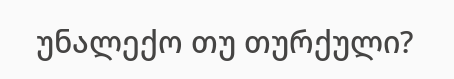უნალექო თუ თურქული?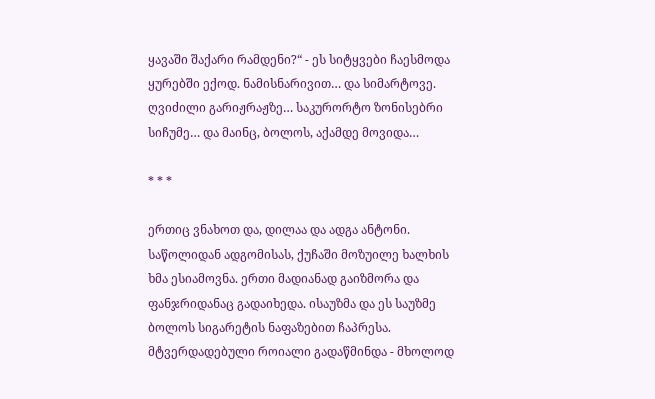ყავაში შაქარი რამდენი?“ - ეს სიტყვები ჩაესმოდა ყურებში ექოდ. ნამისნარივით… და სიმარტოვე. ღვიძილი გარიჟრაჟზე… საკურორტო ზონისებრი სიჩუმე… და მაინც, ბოლოს, აქამდე მოვიდა…

* * *

ერთიც ვნახოთ და, დილაა და ადგა ანტონი. საწოლიდან ადგომისას, ქუჩაში მოზუილე ხალხის ხმა ესიამოვნა. ერთი მადიანად გაიზმორა და ფანჯრიდანაც გადაიხედა. ისაუზმა და ეს საუზმე ბოლოს სიგარეტის ნაფაზებით ჩაპრესა. მტვერდადებული როიალი გადაწმინდა - მხოლოდ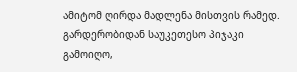ამიტომ ღირდა მადლენა მისთვის რამედ. გარდერობიდან საუკეთესო პიჯაკი გამოიღო,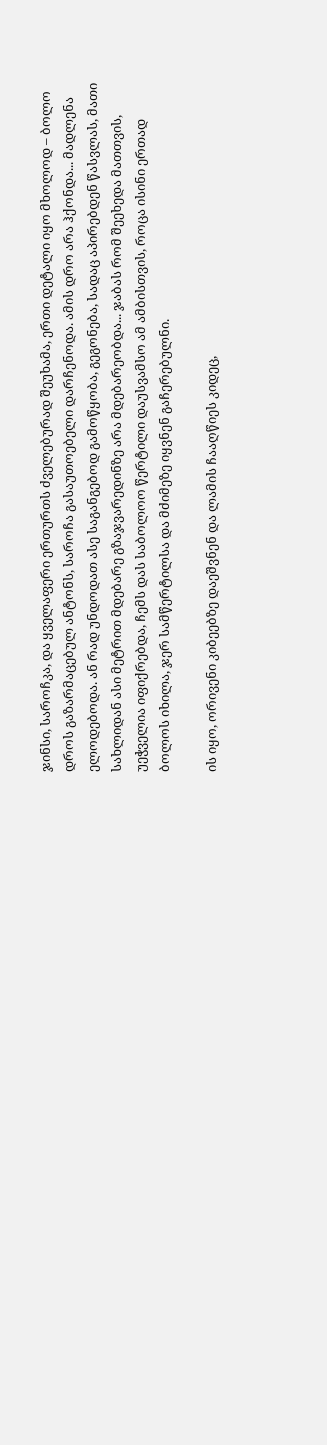ჯინსი, საროჩკა, და ყველაფერი ერთურთს ძველებურად შეუხამა, ერთი დეტალი იყო მხოლოდ – ბოლო დროს გაზარმაცებულ ანტონს, საროჩა გასაუთოებელი დარჩენოდა. ამის დრო არა ჰქონდა... მადლენა ელოდებოდა. ან რად უნდოდათ ასე საგანგებოდ გამოწყობა, გეგონება, სადაც აპირებდენ წასვლას, მათი სახლიდან ასი მეტრით მდებარე გზაჯვარედინზე არა მდებარეობდა... ჯაბას რომ შეეხედა მათთვის, უეჭველია იფიქრებდა, ჩემს დას საბოლოო წერტილი დაუსვამსო ამ ამბისთვის, როცა ისინი ერთად ბოლოს იხილა, ჯერ სამწერტილსა და მძიმეზე იყვნენ გაჩერებულნი.

ის იყო, ორივენი კიბეებზე დაეშვნენ და ლამის ჩააღწიეს კიდეც,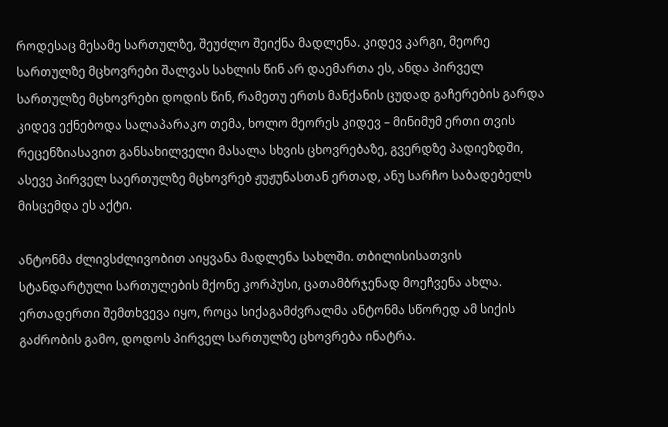როდესაც მესამე სართულზე, შეუძლო შეიქნა მადლენა. კიდევ კარგი, მეორე სართულზე მცხოვრები შალვას სახლის წინ არ დაემართა ეს, ანდა პირველ სართულზე მცხოვრები დოდის წინ, რამეთუ ერთს მანქანის ცუდად გაჩერების გარდა კიდევ ექნებოდა სალაპარაკო თემა, ხოლო მეორეს კიდევ – მინიმუმ ერთი თვის რეცენზიასავით განსახილველი მასალა სხვის ცხოვრებაზე, გვერდზე პადიეზდში, ასევე პირველ საერთულზე მცხოვრებ ჟუჟუნასთან ერთად, ანუ სარჩო საბადებელს მისცემდა ეს აქტი.

ანტონმა ძლივსძლივობით აიყვანა მადლენა სახლში. თბილისისათვის სტანდარტული სართულების მქონე კორპუსი, ცათამბრჯენად მოეჩვენა ახლა. ერთადერთი შემთხვევა იყო, როცა სიქაგამძვრალმა ანტონმა სწორედ ამ სიქის გაძრობის გამო, დოდოს პირველ სართულზე ცხოვრება ინატრა.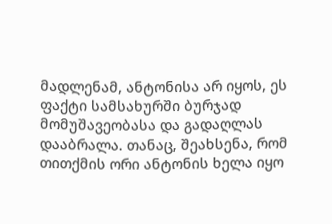მადლენამ, ანტონისა არ იყოს, ეს ფაქტი სამსახურში ბურჯად მომუშავეობასა და გადაღლას დააბრალა. თანაც, შეახსენა, რომ თითქმის ორი ანტონის ხელა იყო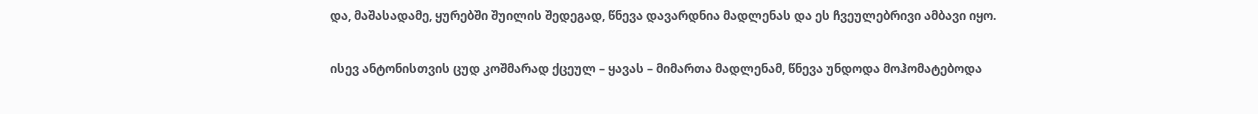და, მაშასადამე, ყურებში შუილის შედეგად, წნევა დავარდნია მადლენას და ეს ჩვეულებრივი ამბავი იყო.

ისევ ანტონისთვის ცუდ კოშმარად ქცეულ – ყავას – მიმართა მადლენამ, წნევა უნდოდა მოჰომატებოდა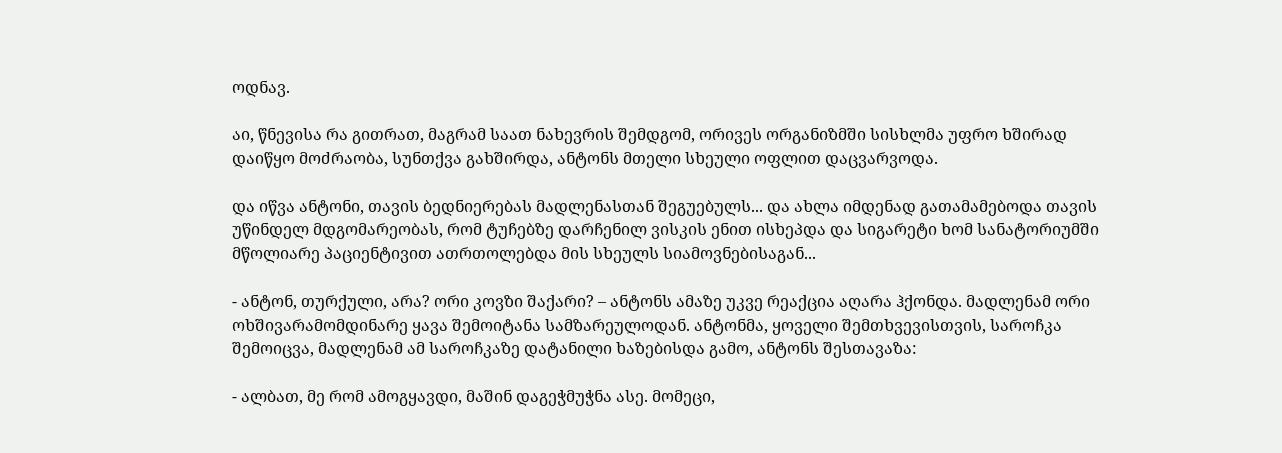ოდნავ.

აი, წნევისა რა გითრათ, მაგრამ საათ ნახევრის შემდგომ, ორივეს ორგანიზმში სისხლმა უფრო ხშირად დაიწყო მოძრაობა, სუნთქვა გახშირდა, ანტონს მთელი სხეული ოფლით დაცვარვოდა.

და იწვა ანტონი, თავის ბედნიერებას მადლენასთან შეგუებულს... და ახლა იმდენად გათამამებოდა თავის უწინდელ მდგომარეობას, რომ ტუჩებზე დარჩენილ ვისკის ენით ისხეპდა და სიგარეტი ხომ სანატორიუმში მწოლიარე პაციენტივით ათრთოლებდა მის სხეულს სიამოვნებისაგან...

- ანტონ, თურქული, არა? ორი კოვზი შაქარი? – ანტონს ამაზე უკვე რეაქცია აღარა ჰქონდა. მადლენამ ორი ოხშივარამომდინარე ყავა შემოიტანა სამზარეულოდან. ანტონმა, ყოველი შემთხვევისთვის, საროჩკა შემოიცვა, მადლენამ ამ საროჩკაზე დატანილი ხაზებისდა გამო, ანტონს შესთავაზა:

- ალბათ, მე რომ ამოგყავდი, მაშინ დაგეჭმუჭნა ასე. მომეცი,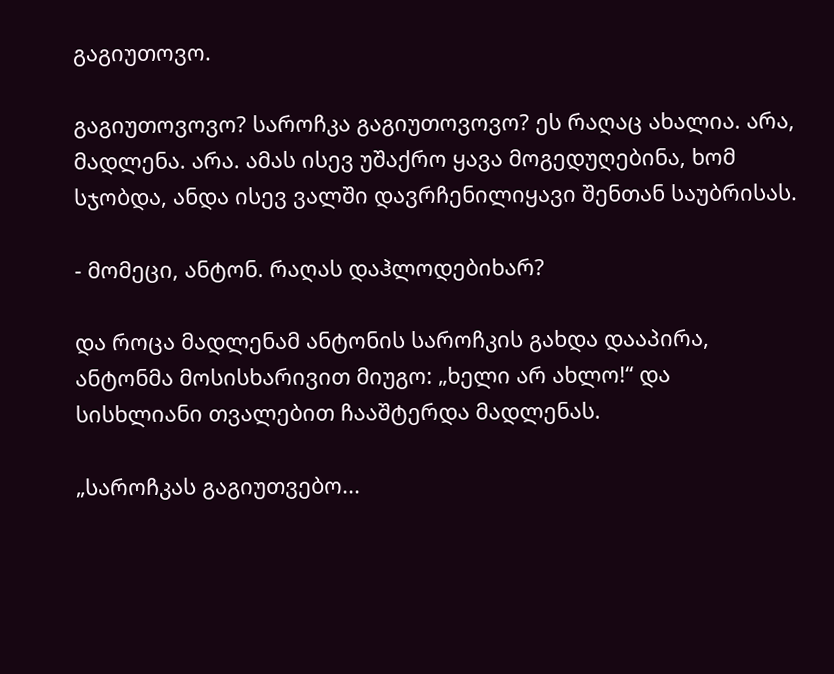გაგიუთოვო.

გაგიუთოვოვო? საროჩკა გაგიუთოვოვო? ეს რაღაც ახალია. არა, მადლენა. არა. ამას ისევ უშაქრო ყავა მოგედუღებინა, ხომ სჯობდა, ანდა ისევ ვალში დავრჩენილიყავი შენთან საუბრისას.

- მომეცი, ანტონ. რაღას დაჰლოდებიხარ?

და როცა მადლენამ ანტონის საროჩკის გახდა დააპირა, ანტონმა მოსისხარივით მიუგო: „ხელი არ ახლო!“ და სისხლიანი თვალებით ჩააშტერდა მადლენას.

„საროჩკას გაგიუთვებო...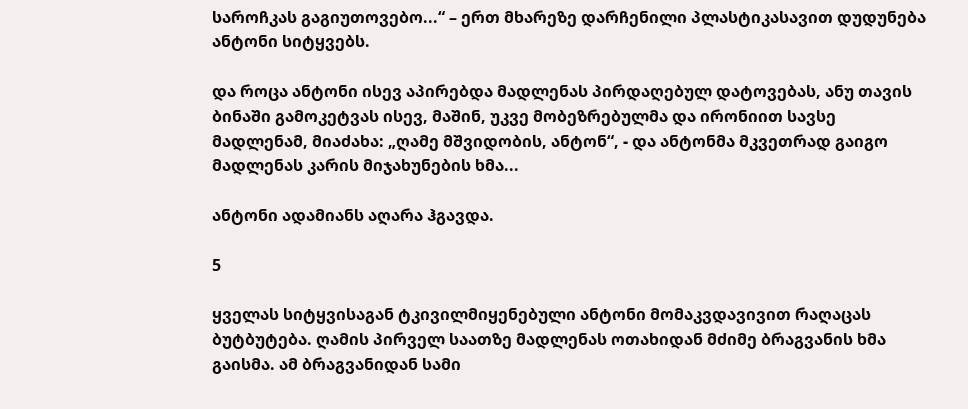საროჩკას გაგიუთოვებო...“ – ერთ მხარეზე დარჩენილი პლასტიკასავით დუდუნება ანტონი სიტყვებს.

და როცა ანტონი ისევ აპირებდა მადლენას პირდაღებულ დატოვებას, ანუ თავის ბინაში გამოკეტვას ისევ, მაშინ, უკვე მობეზრებულმა და ირონიით სავსე მადლენამ, მიაძახა: „ღამე მშვიდობის, ანტონ“, - და ანტონმა მკვეთრად გაიგო მადლენას კარის მიჯახუნების ხმა...

ანტონი ადამიანს აღარა ჰგავდა.

5

ყველას სიტყვისაგან ტკივილმიყენებული ანტონი მომაკვდავივით რაღაცას ბუტბუტება. ღამის პირველ საათზე მადლენას ოთახიდან მძიმე ბრაგვანის ხმა გაისმა. ამ ბრაგვანიდან სამი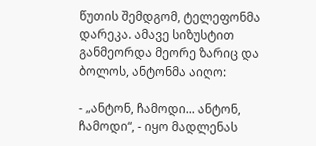წუთის შემდგომ, ტელეფონმა დარეკა. ამავე სიზუსტით განმეორდა მეორე ზარიც და ბოლოს, ანტონმა აიღო:

- „ანტონ, ჩამოდი... ანტონ, ჩამოდი“, - იყო მადლენას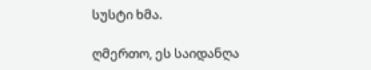სუსტი ხმა.

ღმერთო, ეს საიდანღა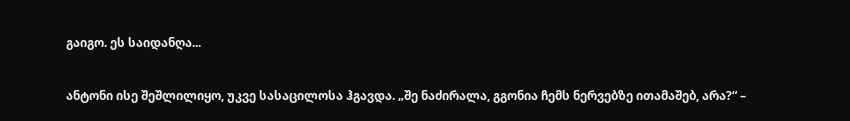გაიგო. ეს საიდანღა...

ანტონი ისე შეშლილიყო, უკვე სასაცილოსა ჰგავდა. „შე ნაძირალა, გგონია ჩემს ნერვებზე ითამაშებ, არა?“ –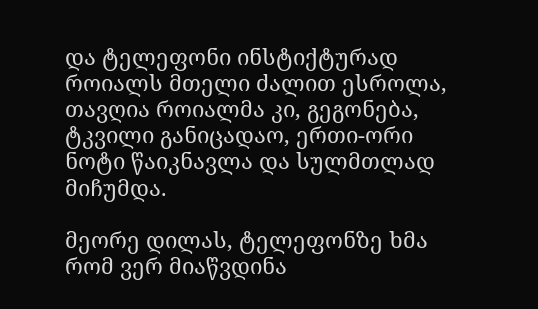და ტელეფონი ინსტიქტურად როიალს მთელი ძალით ესროლა, თავღია როიალმა კი, გეგონება, ტკვილი განიცადაო, ერთი-ორი ნოტი წაიკნავლა და სულმთლად მიჩუმდა.

მეორე დილას, ტელეფონზე ხმა რომ ვერ მიაწვდინა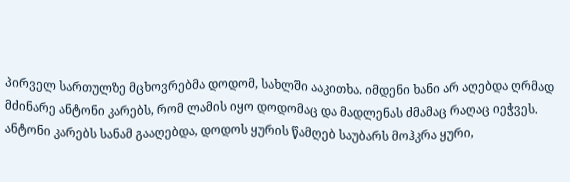პირველ სართულზე მცხოვრებმა დოდომ, სახლში ააკითხა. იმდენი ხანი არ აღებდა ღრმად მძინარე ანტონი კარებს, რომ ლამის იყო დოდომაც და მადლენას ძმამაც რაღაც იეჭვეს. ანტონი კარებს სანამ გააღებდა, დოდოს ყურის წამღებ საუბარს მოჰკრა ყური,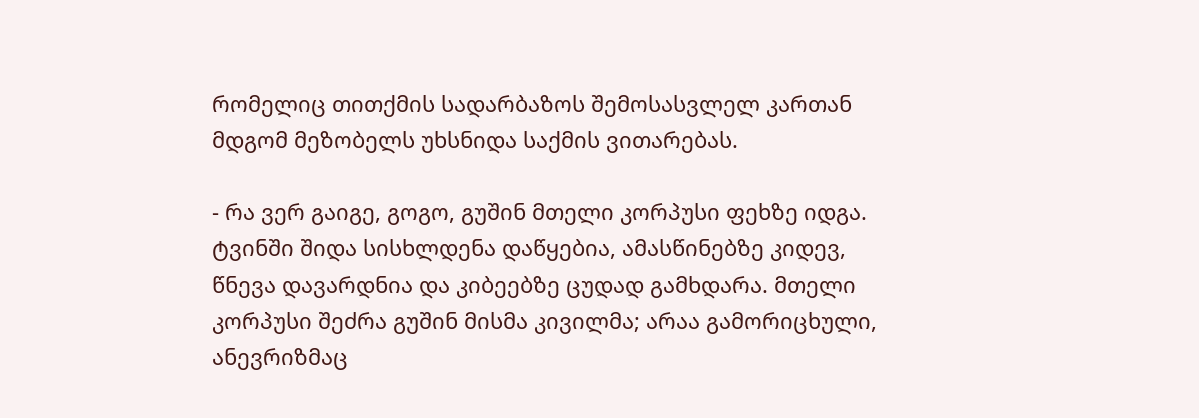რომელიც თითქმის სადარბაზოს შემოსასვლელ კართან მდგომ მეზობელს უხსნიდა საქმის ვითარებას.

- რა ვერ გაიგე, გოგო, გუშინ მთელი კორპუსი ფეხზე იდგა. ტვინში შიდა სისხლდენა დაწყებია, ამასწინებზე კიდევ, წნევა დავარდნია და კიბეებზე ცუდად გამხდარა. მთელი კორპუსი შეძრა გუშინ მისმა კივილმა; არაა გამორიცხული, ანევრიზმაც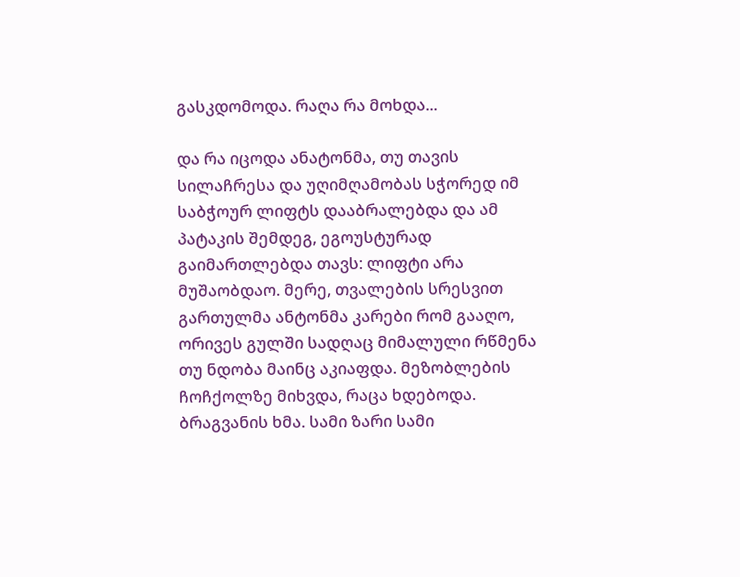გასკდომოდა. რაღა რა მოხდა...

და რა იცოდა ანატონმა, თუ თავის სილაჩრესა და უღიმღამობას სჭორედ იმ საბჭოურ ლიფტს დააბრალებდა და ამ პატაკის შემდეგ, ეგოუსტურად გაიმართლებდა თავს: ლიფტი არა მუშაობდაო. მერე, თვალების სრესვით გართულმა ანტონმა კარები რომ გააღო, ორივეს გულში სადღაც მიმალული რწმენა თუ ნდობა მაინც აკიაფდა. მეზობლების ჩოჩქოლზე მიხვდა, რაცა ხდებოდა. ბრაგვანის ხმა. სამი ზარი სამი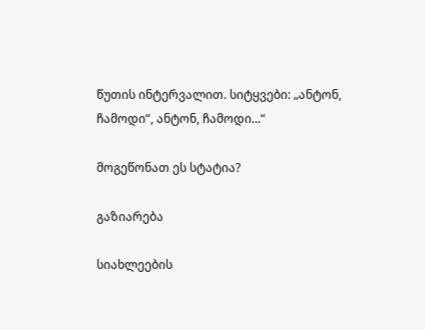წუთის ინტერვალით. სიტყვები: „ანტონ, ჩამოდი“, ანტონ, ჩამოდი...“

მოგეწონათ ეს სტატია?

გაზიარება

სიახლეების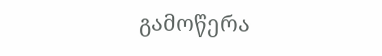გამოწერა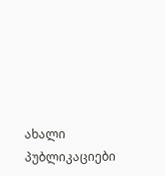ახალი პუბლიკაციები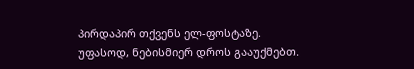პირდაპირ თქვენს ელ-ფოსტაზე. უფასოდ, ნებისმიერ დროს გააუქმებთ.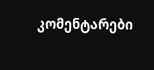კომენტარები